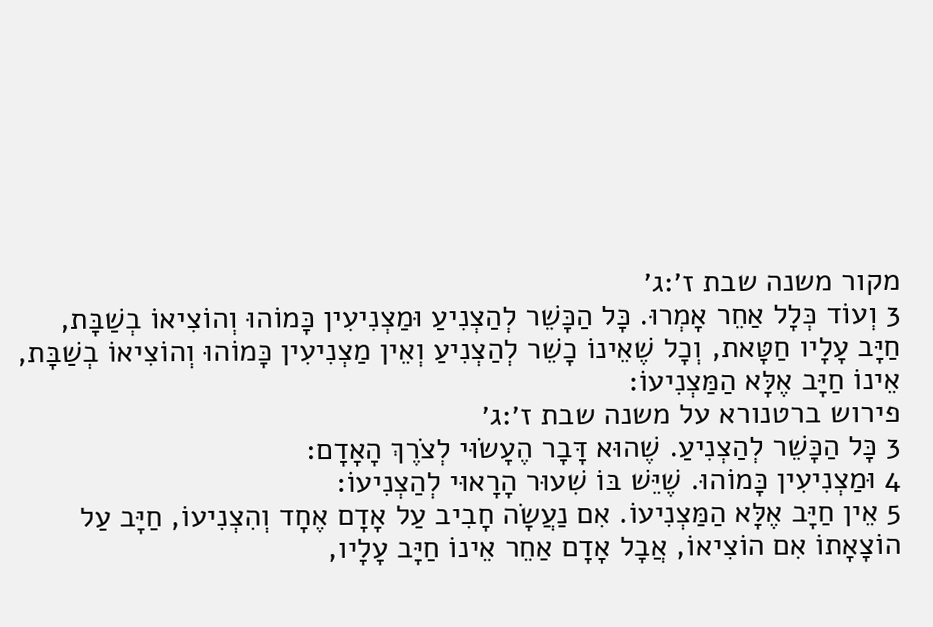מקור משנה שבת ז׳:ג׳
3 וְעוֹד כְּלָל אַחֵר אָמְרוּ. כָּל הַכָּשֵׁר לְהַצְנִיעַ וּמַצְנִיעִין כָּמוֹהוּ וְהוֹצִיאוֹ בְשַׁבָּת, חַיָּב עָלָיו חַטָּאת, וְכָל שֶׁאֵינוֹ כָשֵׁר לְהַצְנִיעַ וְאֵין מַצְנִיעִין כָּמוֹהוּ וְהוֹצִיאוֹ בְשַׁבָּת, אֵינוֹ חַיָּב אֶלָּא הַמַּצְנִיעוֹ:
פירוש ברטנורא על משנה שבת ז׳:ג׳
3 כָּל הַכָּשֵׁר לְהַצְנִיעַ. שֶׁהוּא דָּבָר הֶעָשׂוּי לְצֹרֶךְ הָאָדָם:
4 וּמַצְנִיעִין כָּמוֹהוּ. שֶׁיֵּשׁ בּוֹ שִׁעוּר הָרָאוּי לְהַצְנִיעוֹ:
5 אֵין חַיָּב אֶלָּא הַמַּצְנִיעוֹ. אִם נַעֲשָׂה חָבִיב עַל אָדָם אֶחָד וְהִצְנִיעוֹ, חַיָּב עַל הוֹצָאָתוֹ אִם הוֹצִיאוֹ, אֲבָל אָדָם אַחֵר אֵינוֹ חַיָּב עָלָיו,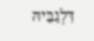דִּלְגַבֵּיהּ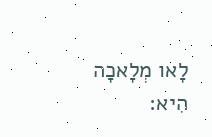לָאו מְלָאכָה הִיא: